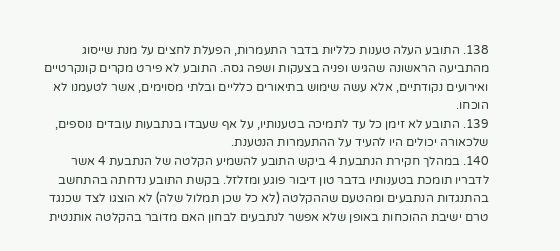138. התובע העלה טענות כלליות בדבר התעמרות, הפעלת לחצים על מנת שייסוג מהתביעה הראשונה שהגיש ופניה בצעקות ושפה גסה. התובע לא פירט מקרים קונקרטיים ואירועים נקודתיים, אלא עשה שימוש בתיאורים כלליים ובלתי מסוימים, אשר לטעמנו לא הוכחו.
139. התובע לא זימן כל עד לתמיכה בטענותיו, על אף שעבדו בנתבעות עובדים נוספים, שלכאורה יכולים היו להעיד על ההתעמרות הנטענת.
140. במהלך חקירת הנתבעת 4 ביקש התובע להשמיע הקלטה של הנתבעת 4 אשר לדבריו תומכת בטענותיו בדבר טון דיבור פוגע ומזלזל. בקשת התובע נדחתה בהתחשב בהתנגדות הנתבעים ומהטעם שההקלטה (לא כל שכן תמלול שלה) לא הוצגו לצד שכנגד טרם ישיבת ההוכחות באופן שלא אפשר לנתבעים לבחון האם מדובר בהקלטה אותנטית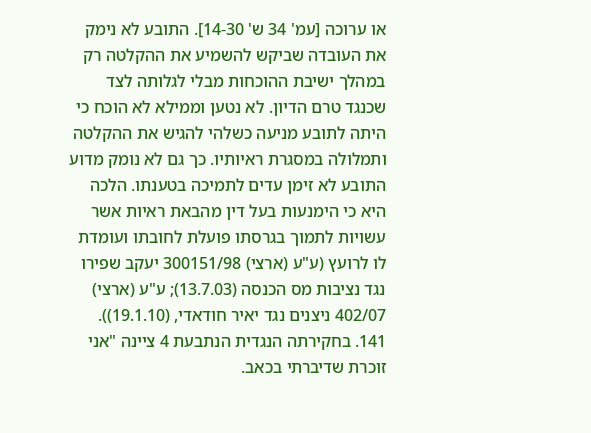או ערוכה [עמ' 34 ש' 14-30]. התובע לא נימק את העובדה שביקש להשמיע את ההקלטה רק במהלך ישיבת ההוכחות מבלי לגלותה לצד שכנגד טרם הדיון. לא נטען וממילא לא הוכח כי היתה לתובע מניעה כשלהי להגיש את ההקלטה ותמלולה במסגרת ראיותיו. כך גם לא נומק מדוע התובע לא זימן עדים לתמיכה בטענתו. הלכה היא כי הימנעות בעל דין מהבאת ראיות אשר עשויות לתמוך בגרסתו פועלת לחובתו ועומדת לו לרועץ (ע"ע (ארצי) 300151/98 יעקב שפירו נגד נציבות מס הכנסה (13.7.03); ע"ע (ארצי) 402/07 ניצנים נגד יאיר חודאדי, (19.1.10)).
141. בחקירתה הנגדית הנתבעת 4 ציינה "אני זוכרת שדיברתי בכאב.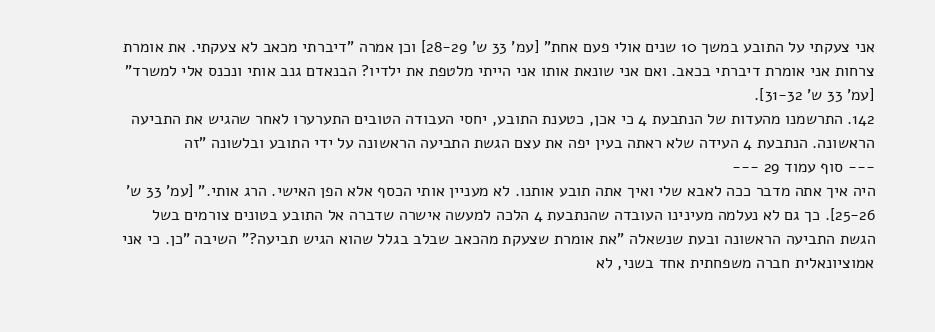אני צעקתי על התובע במשך 10 שנים אולי פעם אחת" [עמ' 33 ש' 28-29] וכן אמרה "דיברתי מכאב לא צעקתי. את אומרת צרחות אני אומרת דיברתי בכאב. ואם אני שונאת אותו אני הייתי מלטפת את ילדיו? הבנאדם גנב אותי ונכנס אלי למשרד" [עמ' 33 ש' 31-32].
142. התרשמנו מהעדות של הנתבעת 4 כי אכן, כטענת התובע, יחסי העבודה הטובים התערערו לאחר שהגיש את התביעה הראשונה. הנתבעת 4 העידה שלא ראתה בעין יפה את עצם הגשת התביעה הראשונה על ידי התובע ובלשונה "זה
--- סוף עמוד 29 ---
היה איך אתה מדבר ככה לאבא שלי ואיך אתה תובע אותנו. לא מעניין אותי הכסף אלא הפן האישי. הרג אותי." [עמ' 33 ש' 25-26]. כך גם לא נעלמה מעינינו העובדה שהנתבעת 4 הלכה למעשה אישרה שדברה אל התובע בטונים צורמים בשל הגשת התביעה הראשונה ובעת שנשאלה "את אומרת שצעקת מהכאב שבלב בגלל שהוא הגיש תביעה?" השיבה "כן. כי אני אמוציונאלית חברה משפחתית אחד בשני, לא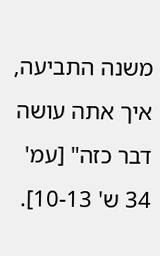משנה התביעה, איך אתה עושה דבר כזה" [עמ' 34 ש' 10-13].